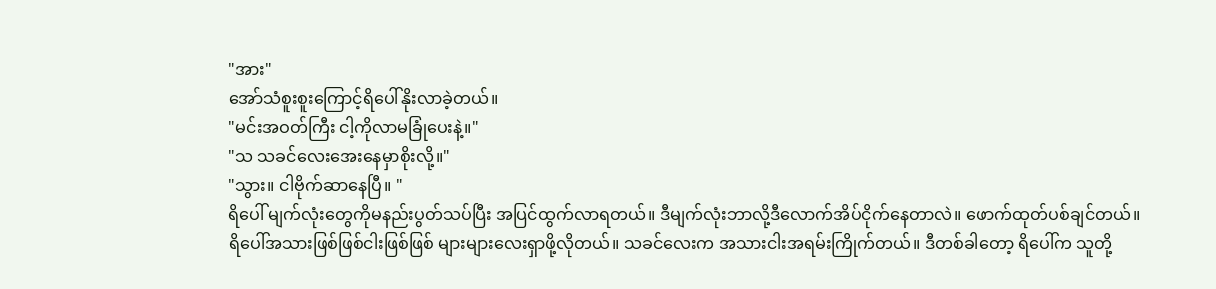"အား"
အော်သံစူးစူးကြောင့်ရိပေါ်နိုးလာခဲ့တယ်။
"မင်းအဝတ်ကြီး ငါ့ကိုလာမခြုံပေးနဲ့။"
"သ သခင်လေးအေးနေမှာစိုးလို့။"
"သွား။ ငါဗိုက်ဆာနေပြီ။ "
ရိပေါ် မျက်လုံးတွေကိုမနည်းပွတ်သပ်ပြီး အပြင်ထွက်လာရတယ်။ ဒီမျက်လုံးဘာလို့ဒီလောက်အိပ်ငိုက်နေတာလဲ။ ဖောက်ထုတ်ပစ်ချင်တယ်။
ရိပေါ်အသားဖြစ်ဖြစ်ငါးဖြစ်ဖြစ် များများလေးရှာဖို့လိုတယ်။ သခင်လေးက အသားငါးအရမ်းကြိုက်တယ်။ ဒီတစ်ခါတော့ ရိပေါ်က သူတို့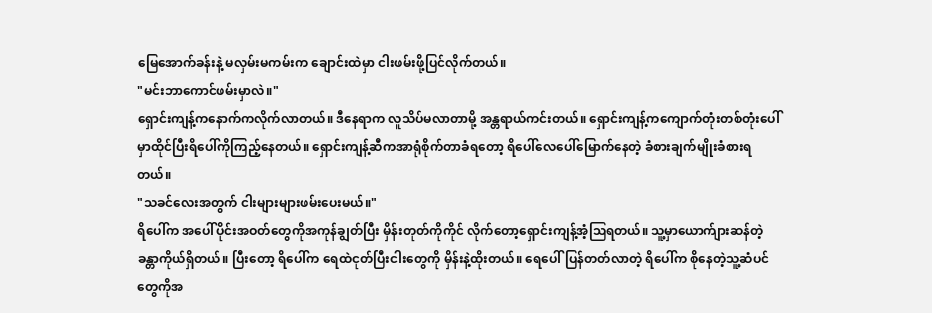မြေအောက်ခန်းနဲ့ မလှမ်းမကမ်းက ချောင်းထဲမှာ ငါးဖမ်းဖို့ပြင်လိုက်တယ်။
"မင်းဘာကောင်ဖမ်းမှာလဲ။"
ရှောင်းကျန့်ကနောက်ကလိုက်လာတယ်။ ဒီနေရာက လူသိပ်မလာတာမို့ အန္တရာယ်ကင်းတယ်။ ရှောင်းကျန့်ကကျောက်တုံးတစ်တုံးပေါ်မှာထိုင်ပြီးရိပေါ်ကိုကြည့်နေတယ်။ ရှောင်းကျန့်ဆီကအာရုံစိုက်တာခံရတော့ ရိပေါ်လေပေါ်မြောက်နေတဲ့ ခံစားချက်မျိုးခံစားရတယ်။
"သခင်လေးအတွက် ငါးများများဖမ်းပေးမယ်။"
ရိပေါ်က အပေါ်ပိုင်းအဝတ်တွေကိုအကုန်ချွတ်ပြီး မှိန်းတုတ်ကိုကိုင် လိုက်တော့ရှောင်းကျန့်အံ့ဩရတယ်။ သူ့မှာယောက်ျားဆန်တဲ့ ခန္တာကိုယ်ရှိတယ်။ ပြီးတော့ ရိပေါ်က ရေထဲငုတ်ပြီးငါးတွေကို မှိန်းနဲ့ထိုးတယ်။ ရေပေါ်ပြန်တတ်လာတဲ့ ရိပေါ်က စိုနေတဲ့သူ့ဆံပင်တွေကိုအ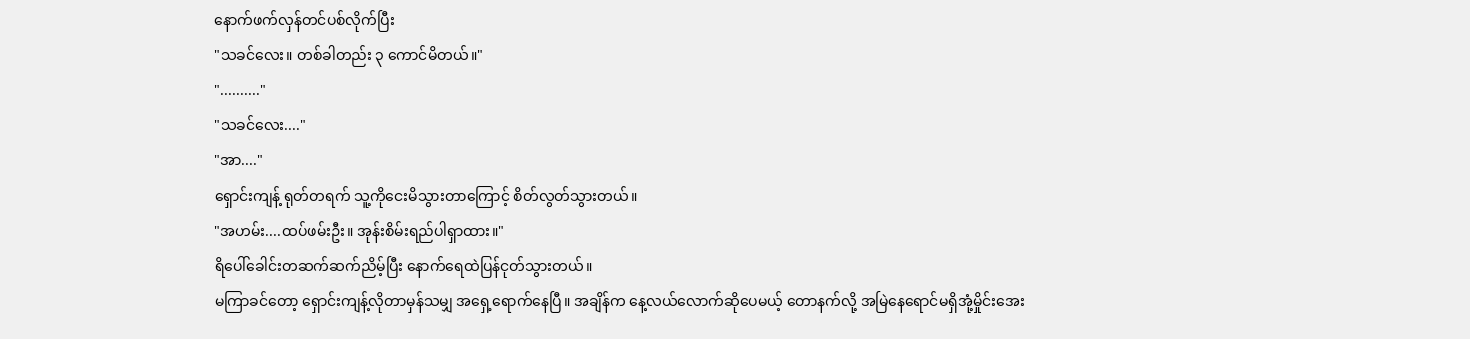နောက်ဖက်လှန်တင်ပစ်လိုက်ပြီး
"သခင်လေး။ တစ်ခါတည်း ၃ ကောင်မိတယ်။"
".........."
"သခင်လေး...."
"အာ...."
ရှောင်းကျန့် ရုတ်တရက် သူ့ကိုငေးမိသွားတာကြောင့် စိတ်လွတ်သွားတယ်။
"အဟမ်း....ထပ်ဖမ်းဦး။ အုန်းစိမ်းရည်ပါရှာထား။"
ရိပေါ်ခေါင်းတဆက်ဆက်ညိမ့်ပြီး နောက်ရေထဲပြန်ငုတ်သွားတယ်။
မကြာခင်တော့ ရှောင်းကျန့်လိုတာမှန်သမျှ အရှေ့ရောက်နေပြီ။ အချိန်က နေ့လယ်လောက်ဆိုပေမယ့် တောနက်လို့ အမြဲနေရောင်မရှိအုံ့မှိုင်းအေး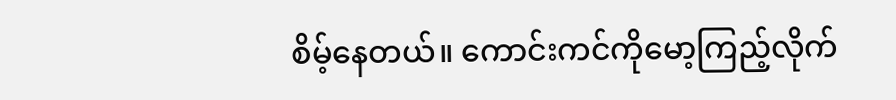စိမ့်နေတယ်။ ကောင်းကင်ကိုမော့ကြည့်လိုက်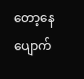တော့နေပျောက်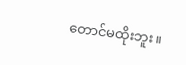တောင်မထိုးဘူး။